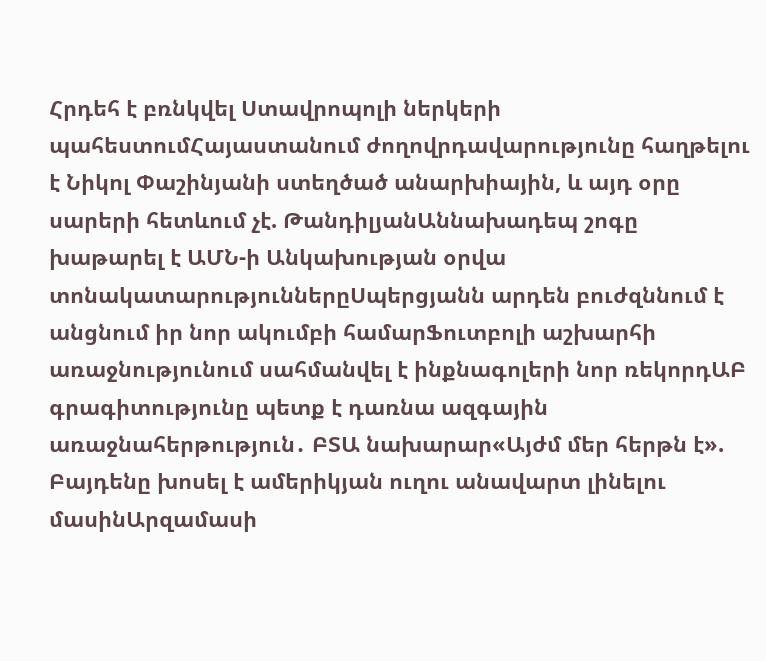Հրդեհ է բռնկվել Ստավրոպոլի ներկերի պահեստումՀայաստանում ժողովրդավարությունը հաղթելու է Նիկոլ Փաշինյանի ստեղծած անարխիային, և այդ օրը սարերի հետևում չէ. ԹանդիլյանԱննախադեպ շոգը խաթարել է ԱՄՆ-ի Անկախության օրվա տոնակատարություններըՍպերցյանն արդեն բուժզննում է անցնում իր նոր ակումբի համարՖուտբոլի աշխարհի առաջնությունում սահմանվել է ինքնագոլերի նոր ռեկորդԱԲ գրագիտությունը պետք է դառնա ազգային առաջնահերթություն․ ԲՏԱ նախարար«Այժմ մեր հերթն է». Բայդենը խոսել է ամերիկյան ուղու անավարտ լինելու մասինԱրզամասի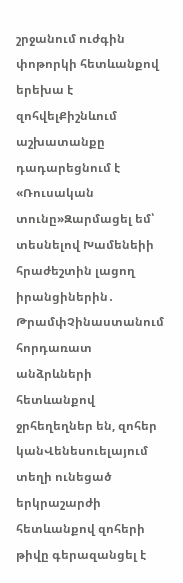շրջանում ուժգին փոթորկի հետևանքով երեխա է զոհվելՔիշնևում աշխատանքը դադարեցնում է «Ռուսական տունը»Զարմացել եմ՝ տեսնելով Խամենեիի հրաժեշտին լացող իրանցիներին․ ԹրամփՉինաստանում հորդառատ անձրևների հետևանքով ջրհեղեղներ են, զոհեր կանՎենեսուելայում տեղի ունեցած երկրաշարժի հետևանքով զոհերի թիվը գերազանցել է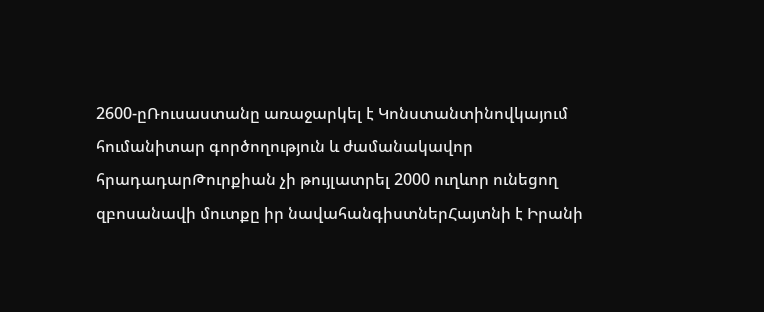2600-ըՌուսաստանը առաջարկել է Կոնստանտինովկայում հումանիտար գործողություն և ժամանակավոր հրադադարԹուրքիան չի թույլատրել 2000 ուղևոր ունեցող զբոսանավի մուտքը իր նավահանգիստներՀայտնի է Իրանի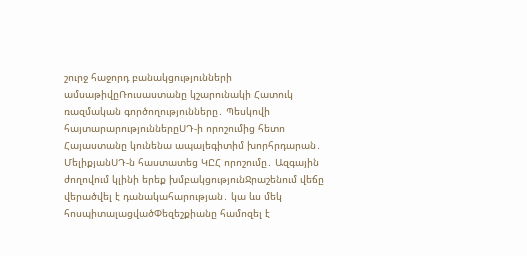շուրջ հաջորդ բանակցությունների ամսաթիվըՌուսաստանը կշարունակի Հատուկ ռազմական գործողությունները․ Պեսկովի հայտարարություններըՍԴ-ի որոշումից հետո Հայաստանը կունենա ապալեգիտիմ խորհրդարան․ ՄելիքյանՍԴ-ն հաստատեց ԿԸՀ որոշումը․ Ազգային ժողովում կլինի երեք խմբակցությունՋրաշենում վեճը վերածվել է դանակահարության․ կա ևս մեկ հոսպիտալացվածՓեզեշքիանը համոզել է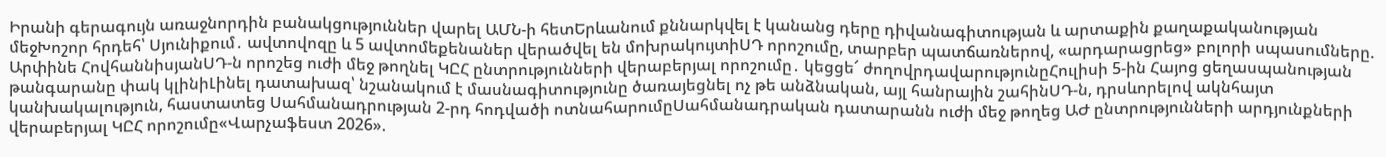Իրանի գերագույն առաջնորդին բանակցություններ վարել ԱՄՆ-ի հետԵրևանում քննարկվել է կանանց դերը դիվանագիտության և արտաքին քաղաքականության մեջԽոշոր հրդեհ՝ Սյունիքում․ ավտովոզը և 5 ավտոմեքենաներ վերածվել են մոխրակույտիՍԴ որոշումը, տարբեր պատճառներով, «արդարացրեց» բոլորի սպասումները. Արփինե ՀովհաննիսյանՍԴ-ն որոշեց ուժի մեջ թողնել ԿԸՀ ընտրությունների վերաբերյալ որոշումը․ կեցցե՜ ժողովրդավարությունըՀուլիսի 5-ին Հայոց ցեղասպանության թանգարանը փակ կլինիԼինել դատախազ՝ նշանակում է մասնագիտությունը ծառայեցնել ոչ թե անձնական, այլ հանրային շահինՍԴ-ն, դրսևորելով ակնհայտ կանխակալություն, հաստատեց Սահմանադրության 2-րդ հոդվածի ոտնահարումըՍահմանադրական դատարանն ուժի մեջ թողեց ԱԺ ընտրությունների արդյունքների վերաբերյալ ԿԸՀ որոշումը«Վարչաֆեստ 2026».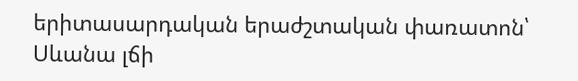երիտասարդական երաժշտական փառատոն՝ Սևանա լճի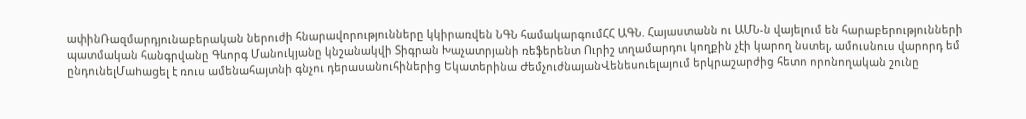ափինՌազմարդյունաբերական ներուժի հնարավորությունները կկիրառվեն ՆԳՆ համակարգումՀՀ ԱԳՆ. Հայաստանն ու ԱՄՆ-ն վայելում են հարաբերությունների պատմական հանգրվանը Գևորգ Մանուկյանը կնշանակվի Տիգրան Խաչատրյանի ռեֆերենտ Ուրիշ տղամարդու կողքին չէի կարող նստել, ամուսնուս վարորդ եմ ընդունելՄաhաgել է ռուս ամենահայտնի գնչու դերասանուհիներից Եկատերինա ԺեմչուժնայանՎենեսուելայում երկրաշարժից հետո որոնողական շունը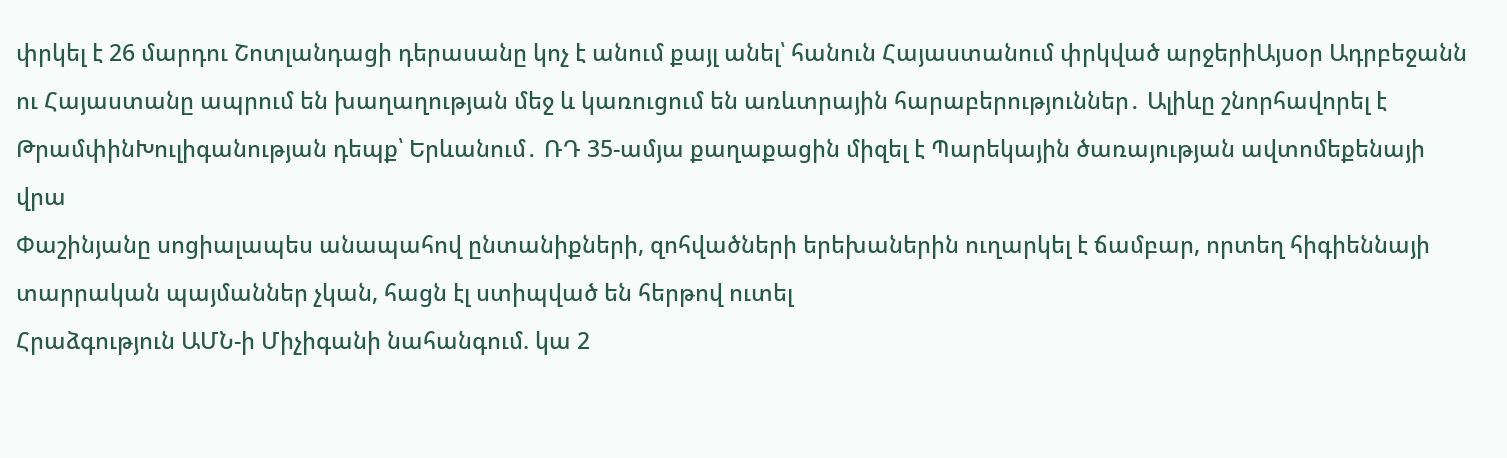փրկել է 26 մարդու Շոտլանդացի դերասանը կոչ է անում քայլ անել՝ հանուն Հայաստանում փրկված արջերիԱյսօր Ադրբեջանն ու Հայաստանը ապրում են խաղաղության մեջ և կառուցում են առևտրային հարաբերություններ․ Ալիևը շնորհավորել է ԹրամփինԽուլիգանության դեպք՝ Երևանում․ ՌԴ 35-ամյա քաղաքացին միզել է Պարեկային ծառայության ավտոմեքենայի վրա
Փաշինյանը սոցիալապես անապահով ընտանիքների, զոհվածների երեխաներին ուղարկել է ճամբար, որտեղ հիգիեննայի տարրական պայմաններ չկան, հացն էլ ստիպված են հերթով ուտել
Հրաձգություն ԱՄՆ-ի Միչիգանի նահանգում. կա 2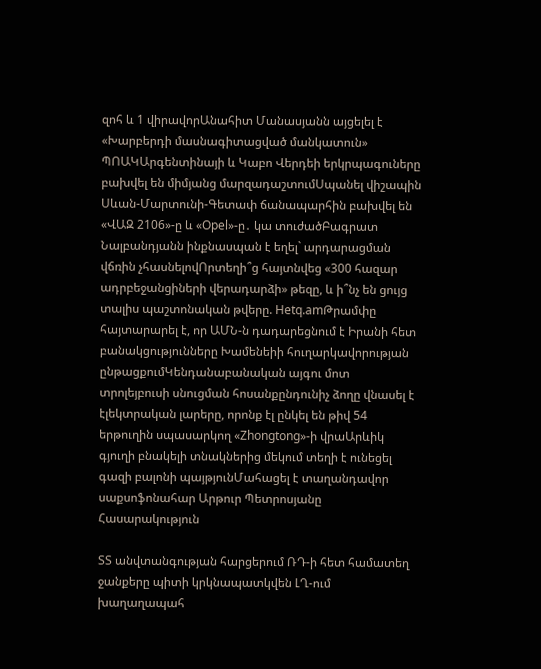զոհ և 1 վիրավորԱնահիտ Մանասյանն այցելել է «Խարբերդի մասնագիտացված մանկատուն» ՊՈԱԿԱրգենտինայի և Կաբո Վերդեի երկրպագուները բախվել են միմյանց մարզադաշտումՍպանել վիշապին Սևան-Մարտունի-Գետափ ճանապարհին բախվել են «ՎԱԶ 2106»-ը և «Opel»-ը․ կա տուժածԲագրատ Նալբանդյանն ինքնասպան է եղել` արդարացման վճռին չհասնելովՈրտեղի՞ց հայտնվեց «300 հազար ադրբեջանցիների վերադարձի» թեզը, և ի՞նչ են ցույց տալիս պաշտոնական թվերը. Hetq.amԹրամփը հայտարարել է, որ ԱՄՆ-ն դադարեցնում է Իրանի հետ բանակցությունները Խամենեիի հուղարկավորության ընթացքումԿենդանաբանական այգու մոտ տրոլեյբուսի սնուցման հոսանքընդունիչ ձողը վնասել է էլեկտրական լարերը, որոնք էլ ընկել են թիվ 54 երթուղին սպասարկող «Zhongtong»-ի վրաԱրևիկ գյուղի բնակելի տնակներից մեկում տեղի է ունեցել գազի բալոնի պայթյունՄահացել է տաղանդավոր սաքսոֆոնահար Արթուր Պետրոսյանը
Հասարակություն

ՏՏ անվտանգության հարցերում ՌԴ-ի հետ համատեղ ջանքերը պիտի կրկնապատկվեն ԼՂ-ում խաղաղապահ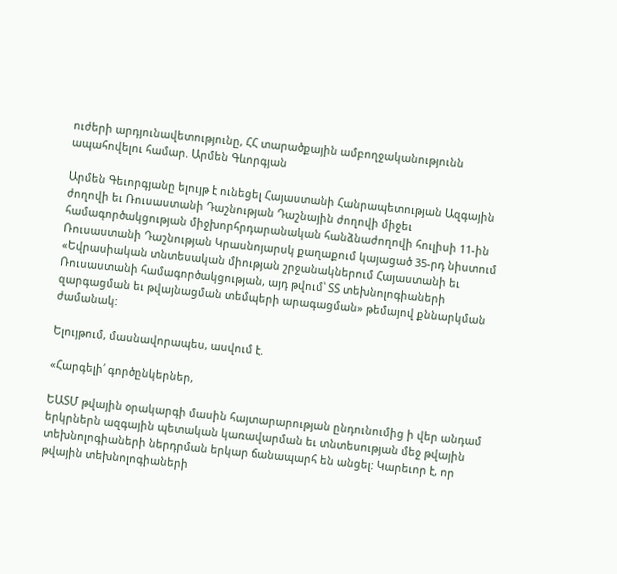ուժերի արդյունավետությունը, ՀՀ տարածքային ամբողջականությունն ապահովելու համար. Արմեն Գևորգյան

Արմեն Գեւորգյանը ելույթ է ունեցել Հայաստանի Հանրապետության Ազգային ժողովի եւ Ռուսաստանի Դաշնության Դաշնային ժողովի միջեւ համագործակցության միջխորհրդարանական հանձնաժողովի հուլիսի 11-ին Ռուսաստանի Դաշնության Կրասնոյարսկ քաղաքում կայացած 35-րդ նիստում «Եվրասիական տնտեսական միության շրջանակներում Հայաստանի եւ Ռուսաստանի համագործակցության, այդ թվում՝ ՏՏ տեխնոլոգիաների զարգացման եւ թվայնացման տեմպերի արագացման» թեմայով քննարկման ժամանակ:

Ելույթում, մասնավորապես, ասվում է.

«Հարգելի՛ գործընկերներ,

ԵԱՏՄ թվային օրակարգի մասին հայտարարության ընդունումից ի վեր անդամ երկրներն ազգային պետական կառավարման եւ տնտեսության մեջ թվային տեխնոլոգիաների ներդրման երկար ճանապարհ են անցել: Կարեւոր է, որ թվային տեխնոլոգիաների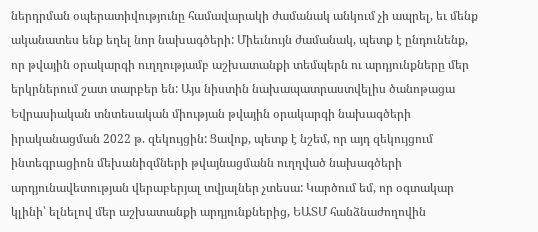ներդրման օպերատիվությունը համավարակի ժամանակ անկում չի ապրել, եւ մենք ականատես ենք եղել նոր նախագծերի: Միեւնույն ժամանակ, պետք է ընդունենք, որ թվային օրակարգի ուղղությամբ աշխատանքի տեմպերն ու արդյունքները մեր երկրներում շատ տարբեր են: Այս նիստին նախապատրաստվելիս ծանոթացա Եվրասիական տնտեսական միության թվային օրակարգի նախագծերի իրականացման 2022 թ. զեկույցին: Ցավոք, պետք է նշեմ, որ այդ զեկույցում ինտեգրացիոն մեխանիզմների թվայնացմանն ուղղված նախագծերի արդյունավետության վերաբերյալ տվյալներ չտեսա: Կարծում եմ, որ օգտակար կլինի՝ ելնելով մեր աշխատանքի արդյունքներից, ԵԱՏՄ հանձնաժողովին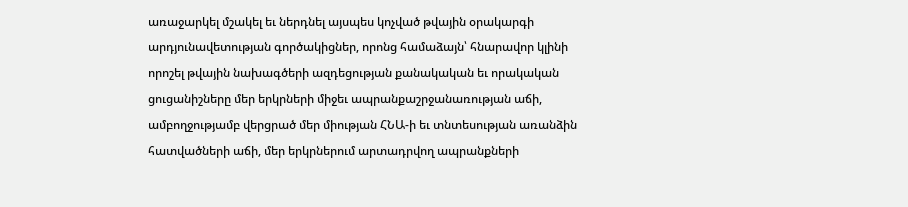առաջարկել մշակել եւ ներդնել այսպես կոչված թվային օրակարգի արդյունավետության գործակիցներ, որոնց համաձայն՝ հնարավոր կլինի որոշել թվային նախագծերի ազդեցության քանակական եւ որակական ցուցանիշները մեր երկրների միջեւ ապրանքաշրջանառության աճի, ամբողջությամբ վերցրած մեր միության ՀՆԱ-ի եւ տնտեսության առանձին հատվածների աճի, մեր երկրներում արտադրվող ապրանքների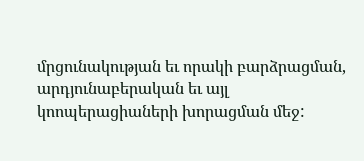մրցունակության եւ որակի բարձրացման, արդյունաբերական եւ այլ կոոպերացիաների խորացման մեջ: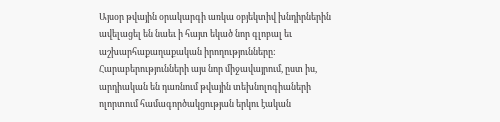Այսօր թվային օրակարգի առկա օբյեկտիվ խնդիրներին ավելացել են նաեւ ի հայտ եկած նոր գլոբալ եւ աշխարհաքաղաքական իրողությունները: Հարաբերությունների այս նոր միջավայրում, ըստ իս, արդիական են դառնում թվային տեխնոլոգիաների ոլորտում համագործակցության երկու էական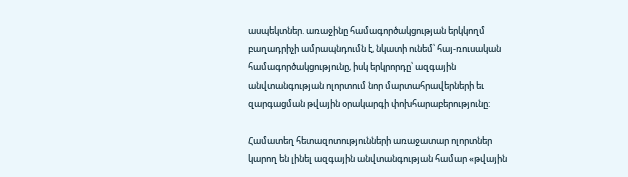ասպեկտներ. առաջինը համագործակցության երկկողմ բաղադրիչի ամրապնդումն է, նկատի ունեմ՝ հայ-ռուսական համագործակցությունը, իսկ երկրորդը՝ ազգային անվտանգության ոլորտում նոր մարտահրավերների եւ զարգացման թվային օրակարգի փոխհարաբերությունը:

Համատեղ հետազոտությունների առաջատար ոլորտներ կարող են լինել ազգային անվտանգության համար «թվային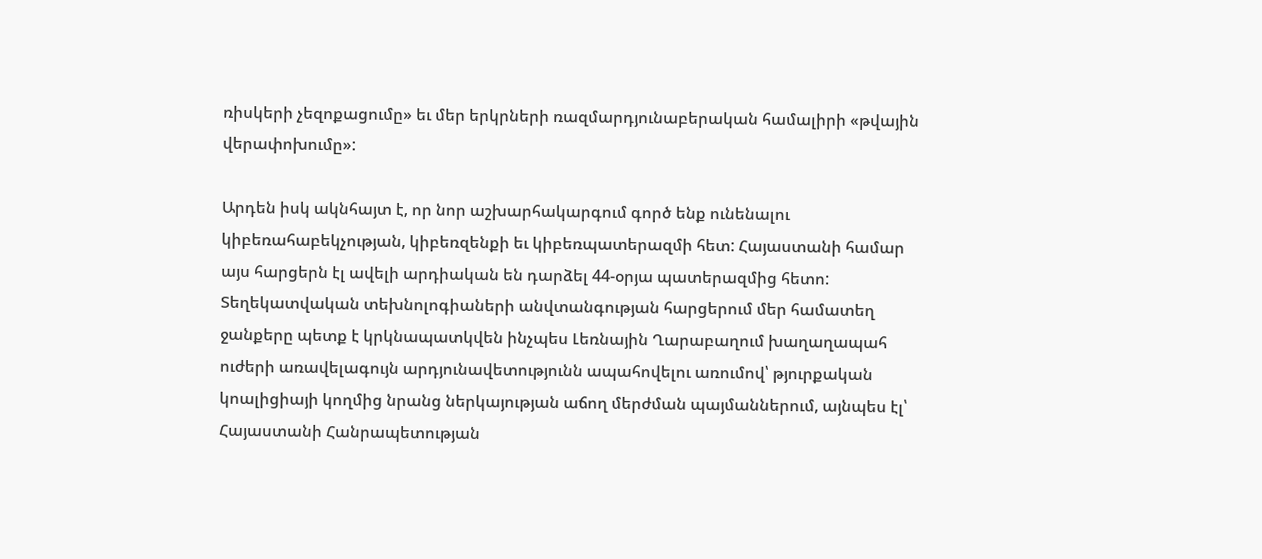ռիսկերի չեզոքացումը» եւ մեր երկրների ռազմարդյունաբերական համալիրի «թվային վերափոխումը»:

Արդեն իսկ ակնհայտ է, որ նոր աշխարհակարգում գործ ենք ունենալու կիբեռահաբեկչության, կիբեռզենքի եւ կիբեռպատերազմի հետ: Հայաստանի համար այս հարցերն էլ ավելի արդիական են դարձել 44-օրյա պատերազմից հետո: Տեղեկատվական տեխնոլոգիաների անվտանգության հարցերում մեր համատեղ ջանքերը պետք է կրկնապատկվեն ինչպես Լեռնային Ղարաբաղում խաղաղապահ ուժերի առավելագույն արդյունավետությունն ապահովելու առումով՝ թյուրքական կոալիցիայի կողմից նրանց ներկայության աճող մերժման պայմաններում, այնպես էլ՝ Հայաստանի Հանրապետության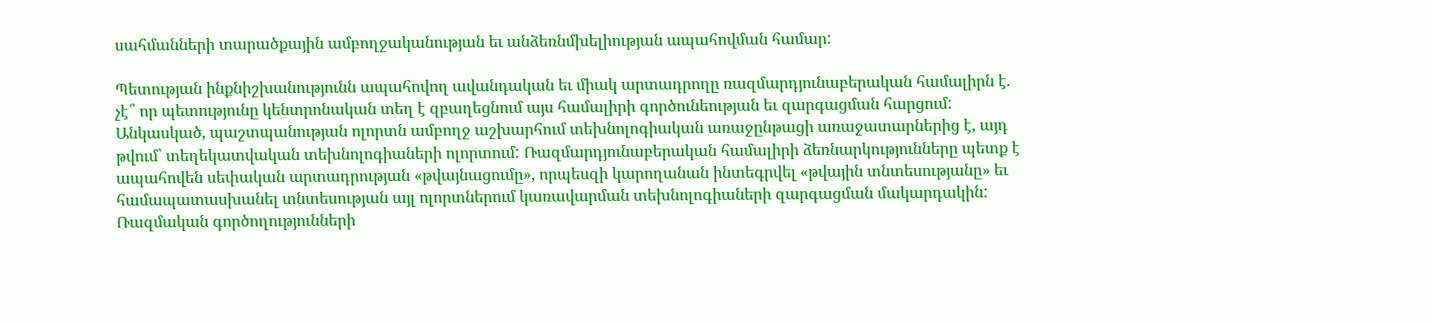սահմանների տարածքային ամբողջականության եւ անձեռնմխելիության ապահովման համար:

Պետության ինքնիշխանությունն ապահովող ավանդական եւ միակ արտադրողը ռազմարդյունաբերական համալիրն է. չէ՞ որ պետությունը կենտրոնական տեղ է զբաղեցնում այս համալիրի գործունեության եւ զարգացման հարցում: Անկասկած, պաշտպանության ոլորտն ամբողջ աշխարհում տեխնոլոգիական առաջընթացի առաջատարներից է, այդ թվում՝ տեղեկատվական տեխնոլոգիաների ոլորտում: Ռազմարդյունաբերական համալիրի ձեռնարկությունները պետք է ապահովեն սեփական արտադրության «թվայնացումը», որպեսզի կարողանան ինտեգրվել «թվային տնտեսությանը» եւ համապատասխանել տնտեսության այլ ոլորտներում կառավարման տեխնոլոգիաների զարգացման մակարդակին: Ռազմական գործողությունների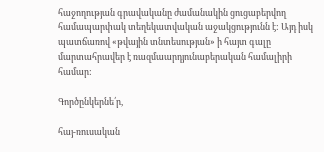հաջողության գրավականը ժամանակին ցուցաբերվող համապարփակ տեղեկատվական աջակցությունն է: Այդ իսկ պատճառով «թվային տնտեսության» ի հայտ գալը մարտահրավեր է ռազմաարդյունաբերական համալիրի համար:

Գործընկերնե՛ր,

հայ-ռուսական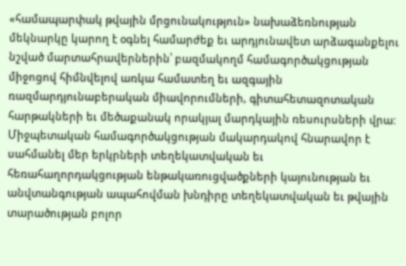«համապարփակ թվային մրցունակություն» նախաձեռնության մեկնարկը կարող է օգնել համարժեք եւ արդյունավետ արձագանքելու նշված մարտահրավերներին՝ բազմակողմ համագործակցության միջոցով հիմնվելով առկա համատեղ եւ ազգային ռազմարդյունաբերական միավորումների, գիտահետազոտական հարթակների եւ մեծաքանակ որակյալ մարդկային ռեսուրսների վրա: Միջպետական համագործակցության մակարդակով հնարավոր է սահմանել մեր երկրների տեղեկատվական եւ հեռահաղորդակցության ենթակառուցվածքների կայունության եւ անվտանգության ապահովման խնդիրը տեղեկատվական եւ թվային տարածության բոլոր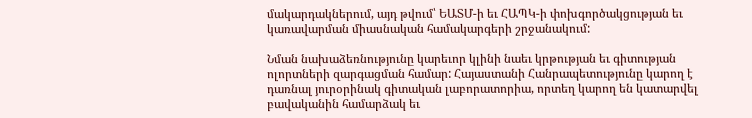մակարդակներում, այդ թվում՝ ԵԱՏՄ-ի եւ ՀԱՊԿ-ի փոխգործակցության եւ կառավարման միասնական համակարգերի շրջանակում:

Նման նախաձեռնությունը կարեւոր կլինի նաեւ կրթության եւ գիտության ոլորտների զարգացման համար: Հայաստանի Հանրապետությունը կարող է դառնալ յուրօրինակ գիտական լաբորատորիա, որտեղ կարող են կատարվել բավականին համարձակ եւ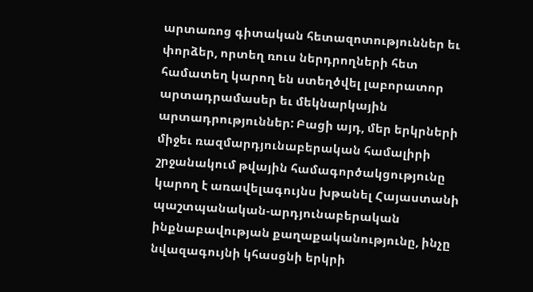արտառոց գիտական հետազոտություններ եւ փորձեր, որտեղ ռուս ներդրողների հետ համատեղ կարող են ստեղծվել լաբորատոր արտադրամասեր եւ մեկնարկային արտադրություններ: Բացի այդ, մեր երկրների միջեւ ռազմարդյունաբերական համալիրի շրջանակում թվային համագործակցությունը կարող է առավելագույնս խթանել Հայաստանի պաշտպանական-արդյունաբերական ինքնաբավության քաղաքականությունը, ինչը նվազագույնի կհասցնի երկրի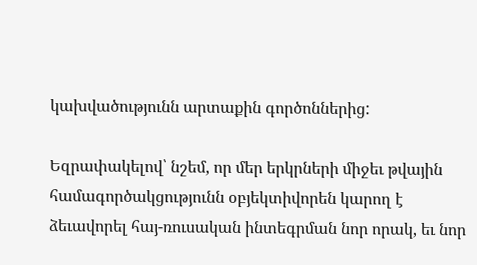կախվածությունն արտաքին գործոններից:

Եզրափակելով՝ նշեմ, որ մեր երկրների միջեւ թվային համագործակցությունն օբյեկտիվորեն կարող է ձեւավորել հայ-ռուսական ինտեգրման նոր որակ, եւ նոր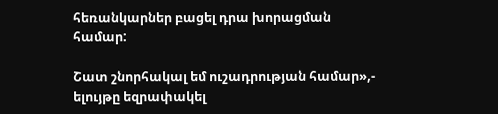հեռանկարներ բացել դրա խորացման համար:

Շատ շնորհակալ եմ ուշադրության համար»,- ելույթը եզրափակել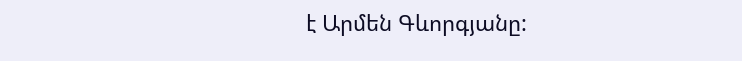է Արմեն Գևորգյանը: